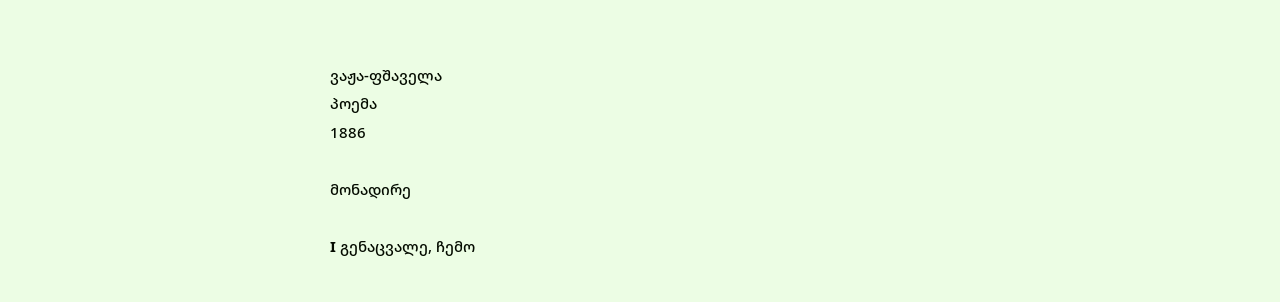ვაჟა-ფშაველა
პოემა
1886

მონადირე

I გენაცვალე, ჩემო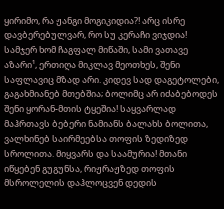ყირიმო, რა ჟანგი მოგიკიდია?! არც ისრე დავბერებულვარ, რო სუ კერაჩი ვიჯდია! სამჯერ ხომ ჩაგფალ მიწაში, სამი ვათავე აზარი¹, ერთიღა მიკლავ მეოთხეს, შენი საფლავიც მზად არი. კიდევ სად დაგეტოლები, გაგახმიანებ მთებშია; ბოლიმც არ იძაბებოდეს შენი ყორან-მთის ტყეშია! საყვარლად მაჰრთავს ბებერი ნამიანს ბალახს ბოლითა, ვალხინებ საირმეებსა თოფის ზედიზედ სროლითა. მიყვარს და საამურია! მთანი იწყებენ გუგუნსა, რიჟრაჟზედ თოფის მსროლელის დაჰლოცვენ დედის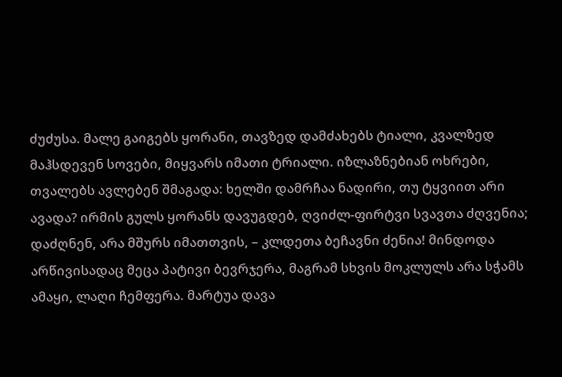ძუძუსა. მალე გაიგებს ყორანი, თავზედ დამძახებს ტიალი, კვალზედ მაჰსდევენ სოვები, მიყვარს იმათი ტრიალი. იზლაზნებიან ოხრები, თვალებს ავლებენ შმაგადა: ხელში დამრჩაა ნადირი, თუ ტყვიით არი ავადა? ირმის გულს ყორანს დავუგდებ, ღვიძლ-ფირტვი სვავთა ძღვენია; დაძღნენ, არა მშურს იმათთვის, – კლდეთა ბეჩავნი ძენია! მინდოდა არწივისადაც მეცა პატივი ბევრჯერა, მაგრამ სხვის მოკლულს არა სჭამს ამაყი, ლაღი ჩემფერა. მარტუა დავა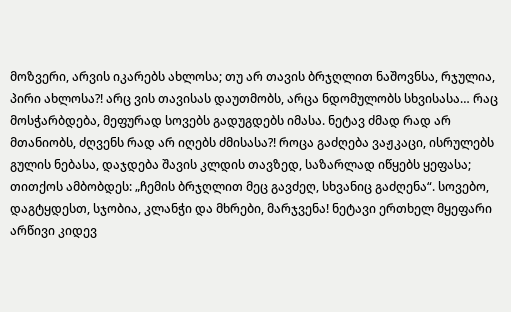მოზვერი, არვის იკარებს ახლოსა; თუ არ თავის ბრჯღლით ნაშოვნსა, რჯულია, პირი ახლოსა?! არც ვის თავისას დაუთმობს, არცა ნდომულობს სხვისასა… რაც მოსჭარბდება, მეფურად სოვებს გადუგდებს იმასა. ნეტავ ძმად რად არ მთანიობს, ძღვენს რად არ იღებს ძმისასა?! როცა გაძღება ვაჟკაცი, ისრულებს გულის ნებასა, დაჯდება შავის კლდის თავზედ, საზარლად იწყებს ყეფასა; თითქოს ამბობდეს: „ჩემის ბრჯღლით მეც გავძეღ, სხვანიც გაძღენა“. სოვებო, დაგტყდესთ, სჯობია, კლანჭი და მხრები, მარჯვენა! ნეტავი ერთხელ მყეფარი არწივი კიდევ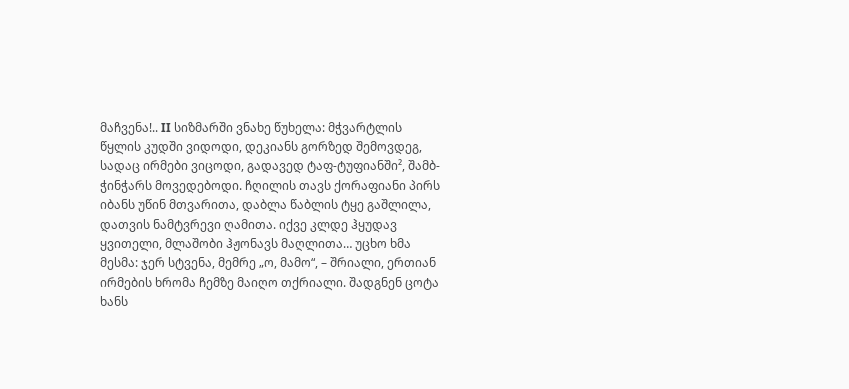მაჩვენა!.. II სიზმარში ვნახე წუხელა: მჭვარტლის წყლის კუდში ვიდოდი, დეკიანს გორზედ შემოვდეგ, სადაც ირმები ვიცოდი, გადავედ ტაფ-ტუფიანში², შამბ-ჭინჭარს მოვედებოდი. ჩღილის თავს ქორაფიანი პირს იბანს უწინ მთვარითა, დაბლა წაბლის ტყე გაშლილა, დათვის ნამტვრევი ღამითა. იქვე კლდე ჰყუდავ ყვითელი, მლაშობი ჰჟონავს მაღლითა… უცხო ხმა მესმა: ჯერ სტვენა, მემრე „ო, მამო“, – შრიალი, ერთიან ირმების ხრომა ჩემზე მაიღო თქრიალი. შადგნენ ცოტა ხანს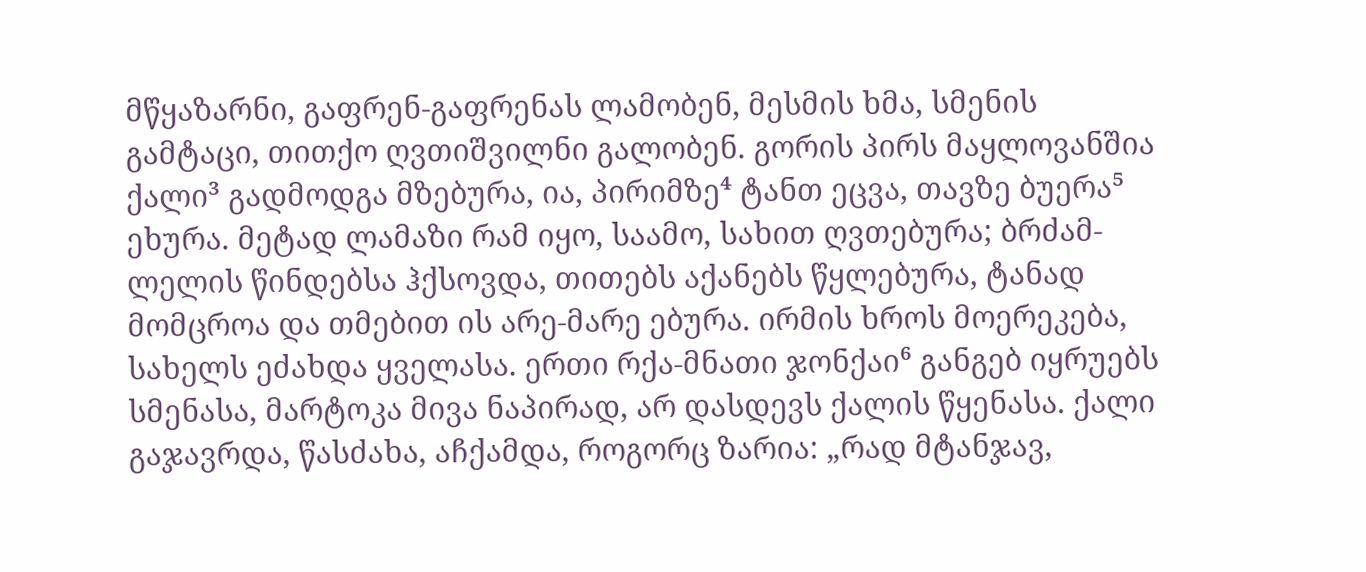მწყაზარნი, გაფრენ-გაფრენას ლამობენ, მესმის ხმა, სმენის გამტაცი, თითქო ღვთიშვილნი გალობენ. გორის პირს მაყლოვანშია ქალი³ გადმოდგა მზებურა, ია, პირიმზე⁴ ტანთ ეცვა, თავზე ბუერა⁵ ეხურა. მეტად ლამაზი რამ იყო, საამო, სახით ღვთებურა; ბრძამ-ლელის წინდებსა ჰქსოვდა, თითებს აქანებს წყლებურა, ტანად მომცროა და თმებით ის არე-მარე ებურა. ირმის ხროს მოერეკება, სახელს ეძახდა ყველასა. ერთი რქა-მნათი ჯონქაი⁶ განგებ იყრუებს სმენასა, მარტოკა მივა ნაპირად, არ დასდევს ქალის წყენასა. ქალი გაჯავრდა, წასძახა, აჩქამდა, როგორც ზარია: „რად მტანჯავ,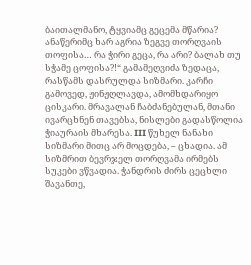ბაითალმანო, ტყვიამც გეცემა მწარია? ანაწერიმც ხარ აგრია ზეგვე თორღვაის თოფისა… რა ჭირი გეცა, რა არი? ბალახ თუ სჭამე ცოფისა?!“ გამამეღვიძა ზედაცა, რასწამს დასრულდა სიზმარი. კარჩი გამოვედ, ჟინჟღლავდა, ამომხდარიყო ცისკარი. მრავალან ჩაბძანებულან, მთანი ივარცხნენ თავებსა, ნისლები გადასწოლია ჭიაურაის მხარესა. III წუხელ ნანახი სიზმარი მითც არ მოცდება, – ცხადია. ამ სიზმრით ბევრჯელ თორღვამა ირმებს სუკები ვწვადია. ჭანდრის ძირს ცეცხლი შავანთე,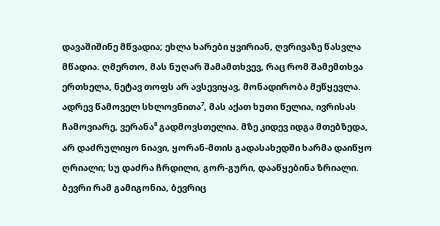დავაშიშინე მწვადია; ეხლა ხარები ყვირიან, ღვრივაზე წასვლა მწადია. ღმერთო, მას ნუღარ შამამთხვევ, რაც რომ შამემთხვა ერთხელა, ნეტავ თოფს არ ავსევიყავ, მონადირობა მეწყევლა. ადრევ წამოველ სხლოვნითა⁷, მას აქათ ხუთი წელია, ივრისას ჩამოვიარე, ვერანა⁸ გადმოვსთელია. მზე კიდევ იდგა მთებზედა, არ დაძრულიყო ნიავი, ყორან-მთის გადასახედში ხარმა დაიწყო ღრიალი; სუ დაძრა ჩრდილი, გორ-გური, დააწყებინა ზრიალი. ბევრი რამ გამიგონია, ბევრიც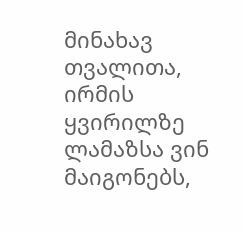მინახავ თვალითა, ირმის ყვირილზე ლამაზსა ვინ მაიგონებს,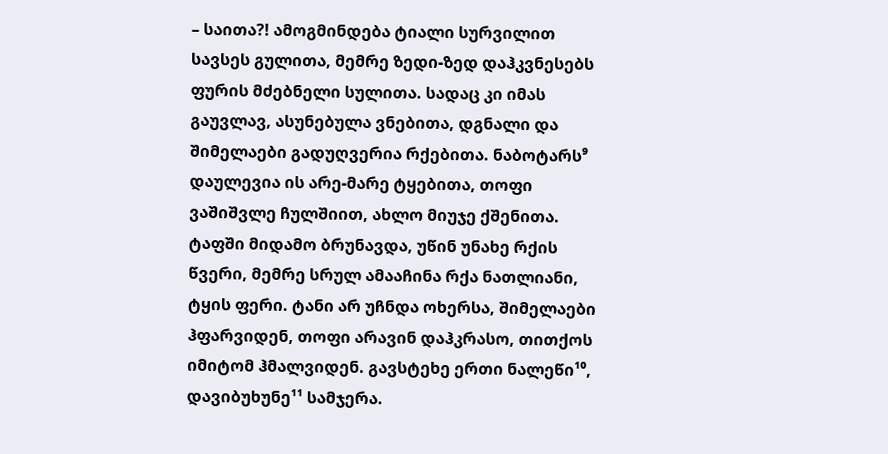– საითა?! ამოგმინდება ტიალი სურვილით სავსეს გულითა, მემრე ზედი-ზედ დაჰკვნესებს ფურის მძებნელი სულითა. სადაც კი იმას გაუვლავ, ასუნებულა ვნებითა, დგნალი და შიმელაები გადუღვერია რქებითა. ნაბოტარს⁹ დაულევია ის არე-მარე ტყებითა, თოფი ვაშიშვლე ჩულშიით, ახლო მიუჯე ქშენითა. ტაფში მიდამო ბრუნავდა, უწინ უნახე რქის წვერი, მემრე სრულ ამააჩინა რქა ნათლიანი, ტყის ფერი. ტანი არ უჩნდა ოხერსა, შიმელაები ჰფარვიდენ, თოფი არავინ დაჰკრასო, თითქოს იმიტომ ჰმალვიდენ. გავსტეხე ერთი ნალეწი¹⁰, დავიბუხუნე¹¹ სამჯერა.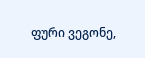ფური ვეგონე,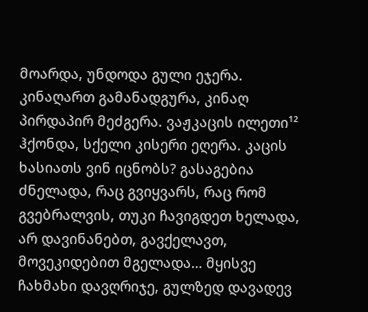მოარდა, უნდოდა გული ეჯერა. კინაღართ გამანადგურა, კინაღ პირდაპირ მეძგერა. ვაჟკაცის ილეთი¹² ჰქონდა, სქელი კისერი ეღერა. კაცის ხასიათს ვინ იცნობს? გასაგებია ძნელადა, რაც გვიყვარს, რაც რომ გვებრალვის, თუკი ჩავიგდეთ ხელადა, არ დავინანებთ, გავქელავთ, მოვეკიდებით მგელადა… მყისვე ჩახმახი დავღრიჯე, გულზედ დავადევ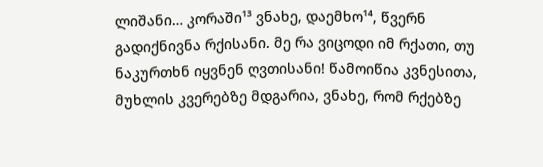ლიშანი… კორაში¹³ ვნახე, დაემხო¹⁴, წვერნ გადიქნივნა რქისანი. მე რა ვიცოდი იმ რქათი, თუ ნაკურთხნ იყვნენ ღვთისანი! წამოიწია კვნესითა, მუხლის კვერებზე მდგარია, ვნახე, რომ რქებზე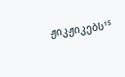ჟიკჟიკებს¹⁵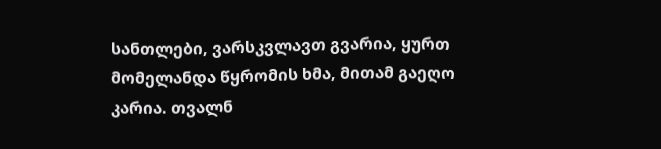სანთლები, ვარსკვლავთ გვარია, ყურთ მომელანდა წყრომის ხმა, მითამ გაეღო კარია. თვალნ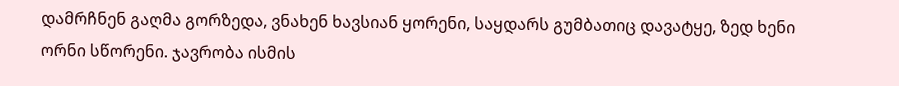დამრჩნენ გაღმა გორზედა, ვნახენ ხავსიან ყორენი, საყდარს გუმბათიც დავატყე, ზედ ხენი ორნი სწორენი. ჯავრობა ისმის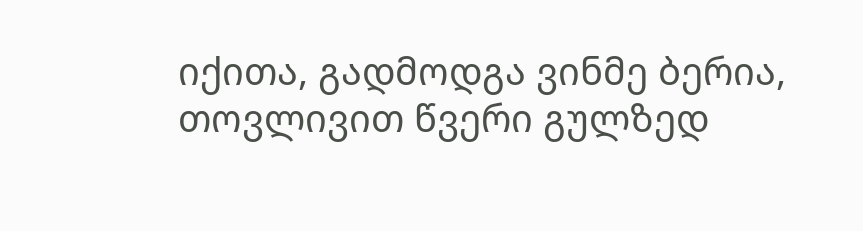იქითა, გადმოდგა ვინმე ბერია, თოვლივით წვერი გულზედ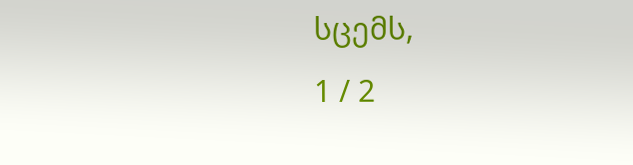სცემს,
1 / 2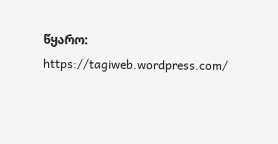წყარო: https://tagiweb.wordpress.com/